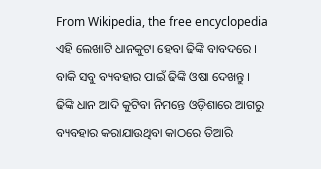From Wikipedia, the free encyclopedia
ଏହି ଲେଖାଟି ଧାନକୁଟା ହେବା ଢିଙ୍କି ବାବଦରେ । ବାକି ସବୁ ବ୍ୟବହାର ପାଇଁ ଢିଙ୍କି ଓଷା ଦେଖନ୍ତୁ ।
ଢିଙ୍କି ଧାନ ଆଦି କୁଟିବା ନିମନ୍ତେ ଓଡ଼ିଶାରେ ଆଗରୁ ବ୍ୟବହାର କରାଯାଉଥିବା କାଠରେ ତିଆରି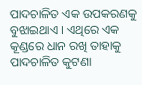ପାଦଚାଳିତ ଏକ ଉପକରଣକୁ ବୁଝାଇଥାଏ । ଏଥିରେ ଏକ କୂଣ୍ଡରେ ଧାନ ରଖି ତାହାକୁ ପାଦଚାଳିତ କୁଟଣା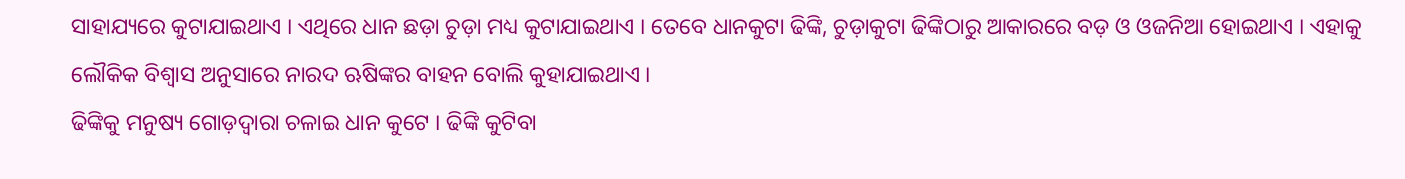ସାହାଯ୍ୟରେ କୁଟାଯାଇଥାଏ । ଏଥିରେ ଧାନ ଛଡ଼ା ଚୁଡ଼ା ମଧ୍ୟ କୁଟାଯାଇଥାଏ । ତେବେ ଧାନକୁଟା ଢିଙ୍କି, ଚୁଡ଼ାକୁଟା ଢିଙ୍କିଠାରୁ ଆକାରରେ ବଡ଼ ଓ ଓଜନିଆ ହୋଇଥାଏ । ଏହାକୁ ଲୌକିକ ବିଶ୍ୱାସ ଅନୁସାରେ ନାରଦ ଋଷିଙ୍କର ବାହନ ବୋଲି କୁହାଯାଇଥାଏ ।
ଢିଙ୍କିକୁ ମନୁଷ୍ୟ ଗୋଡ଼ଦ୍ୱାରା ଚଳାଇ ଧାନ କୁଟେ । ଢିଙ୍କି କୁଟିବା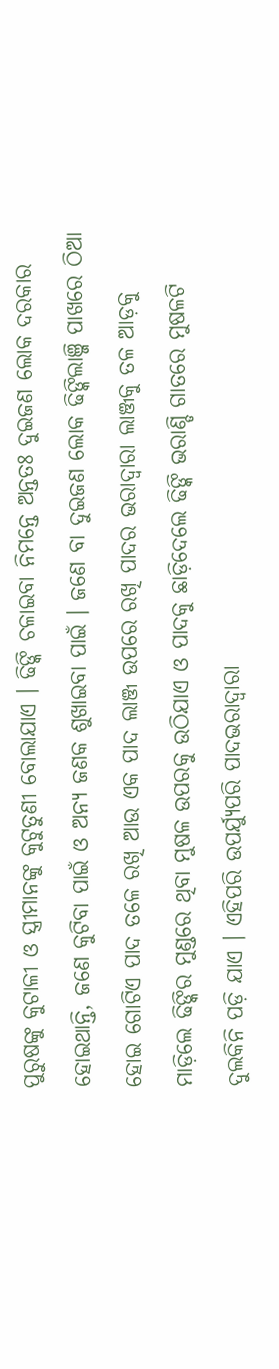ପୁରୁଷଙ୍କୁ କୁଟାଳୀ ଓ ସ୍ତ୍ରୀମାନଙ୍କୁ କୁଟୁତୁଣୀ ବୋଲାଯାଏ । ଢିଙ୍କି ଚଳାଇବା ନିମନ୍ତେ ଅନ୍ତତଃ ଦୁଇଜଣ ଲୋକ ଦରକାର ହୋଇଥାନ୍ତି, ଜଣେ କୁଟିବା ପାଇଁ ଓ ଅନ୍ୟ ଜଣକ ଶୁଖାଇବା ପାଇଁ । ଜଣେ ବା ଦୁଇଜଣ ଲୋକ ଢିଙ୍କିଲାଞ୍ଜି ପାଖରେ ଠିଆ ହୋଇ ଗୋଟିଏ ପାଦ ତଳେ ରଖି ଆଉ ଏକ ପାଦ ଲାଞ୍ଜ ଉପରେ ରଖି ପାଦର ଭରାଦ୍ୱାରା ଲାଞ୍ଜକୁ ତଳ ଆଡ଼କୁ ମାଡ଼ିଲେ ଢିଙ୍କିର ମୁଣ୍ଡରେ ଥିବା ମୁଷଳ ଉପରକୁ ଉଠିଯାଏ ଓ ପାଦକୁ ଛାଡ଼ିଦେଲେ ଢିଙ୍କି ଭରାଣ୍ଡି ଗାତରେ ମୁଷଳଟି ଦୁଲକିନି ପଡ଼ି ଯାଏ । ଏହିପରି ଉପର୍ଯ୍ୟୁପରି ପାଦଭରାଦ୍ୱାରା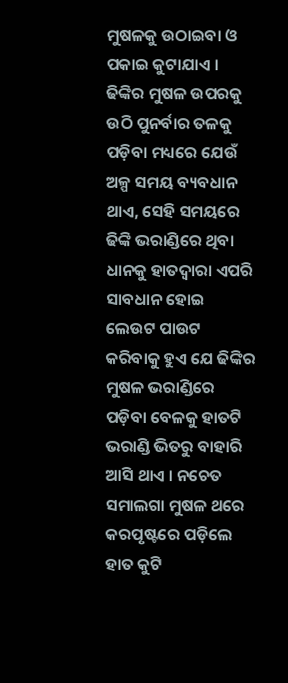ମୁଷଳକୁ ଉଠାଇବା ଓ ପକାଇ କୁଟାଯାଏ । ଢିଙ୍କିର ମୁଷଳ ଉପରକୁ ଉଠି ପୁନର୍ବାର ତଳକୁ ପଡ଼ିବା ମଧ୍ୟରେ ଯେଉଁ ଅଳ୍ପ ସମୟ ବ୍ୟବଧାନ ଥାଏ, ସେହି ସମୟରେ ଢିଙ୍କି ଭରାଣ୍ଡିରେ ଥିବା ଧାନକୁ ହାତଦ୍ୱାରା ଏପରି ସାବଧାନ ହୋଇ ଲେଉଟ ପାଉଟ କରିବାକୁ ହୁଏ ଯେ ଢିଙ୍କିର ମୁଷଳ ଭରାଣ୍ଡିରେ ପଡ଼ିବା ବେଳକୁ ହାତଟି ଭରାଣ୍ଡି ଭିତରୁ ବାହାରି ଆସି ଥାଏ । ନଚେତ ସମାଲଗା ମୁଷଳ ଥରେ କରପୃଷ୍ଟରେ ପଡ଼ିଲେ ହାତ କୁଟି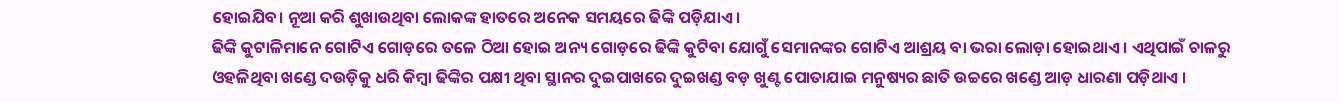ହୋଇଯିବ। ନୂଆ କରି ଶୁଖାଉଥିବା ଲୋକଙ୍କ ହାତରେ ଅନେକ ସମୟରେ ଢିଙ୍କି ପଡ଼ିଯାଏ ।
ଢିଙ୍କି କୁଟାଳିମାନେ ଗୋଟିଏ ଗୋଡ଼ରେ ତଳେ ଠିଆ ହୋଇ ଅନ୍ୟ ଗୋଡ଼ରେ ଢିଙ୍କି କୁଟିବା ଯୋଗୁଁ ସେମାନଙ୍କର ଗୋଟିଏ ଆଶ୍ରୟ ବା ଭରା ଲୋଡ଼ା ହୋଇଥାଏ । ଏଥିପାଇଁ ଚାଳରୁ ଓହଳିଥିବା ଖଣ୍ଡେ ଦଉଡ଼ିକୁ ଧରି କିମ୍ବା ଢିଙ୍କିର ପକ୍ଷୀ ଥିବା ସ୍ଥାନର ଦୁଇପାଖରେ ଦୁଇଖଣ୍ଡ ବଡ଼ ଖୁଣ୍ଟ ପୋତାଯାଇ ମନୁଷ୍ୟର ଛାତି ଉଚ୍ଚରେ ଖଣ୍ଡେ ଆଡ଼ ଧାରଣା ପଡ଼ିଥାଏ ।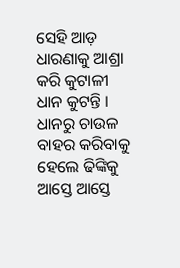ସେହି ଆଡ଼ ଧାରଣାକୁ ଆଶ୍ରା କରି କୁଟାଳୀ ଧାନ କୁଟନ୍ତି । ଧାନରୁ ଚାଉଳ ବାହର କରିବାକୁ ହେଲେ ଢିଙ୍କିକୁ ଆସ୍ତେ ଆସ୍ତେ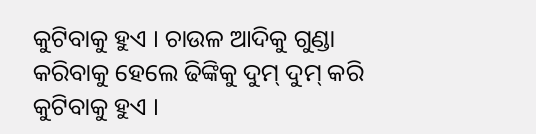କୁଟିବାକୁ ହୁଏ । ଚାଉଳ ଆଦିକୁ ଗୁଣ୍ଡା କରିବାକୁ ହେଲେ ଢିଙ୍କିକୁ ଦୁମ୍ ଦୁମ୍ କରି କୁଟିବାକୁ ହୁଏ ।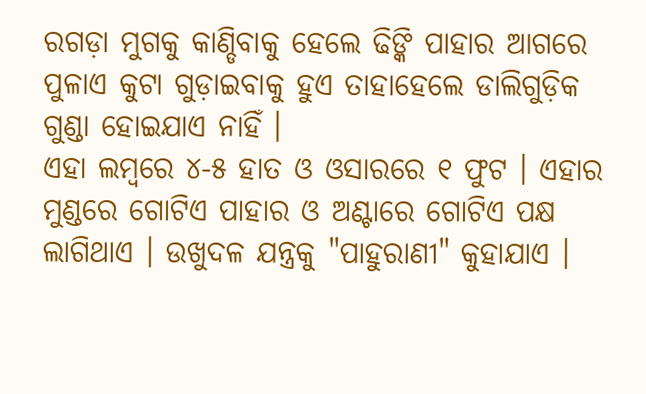ରଗଡ଼ା ମୁଗକୁ କାଣ୍ଡିବାକୁ ହେଲେ ଢିଙ୍କି ପାହାର ଆଗରେ ପୁଳାଏ କୁଟା ଗୁଡ଼ାଇବାକୁ ହୁଏ ତାହାହେଲେ ଡାଲିଗୁଡ଼ିକ ଗୁଣ୍ଡା ହୋଇଯାଏ ନାହିଁ ।
ଏହା ଲମ୍ବରେ ୪-୫ ହାତ ଓ ଓସାରରେ ୧ ଫୁଟ । ଏହାର ମୁଣ୍ଡରେ ଗୋଟିଏ ପାହାର ଓ ଅଣ୍ଟାରେ ଗୋଟିଏ ପକ୍ଷ ଲାଗିଥାଏ । ଉଖୁଦଳ ଯନ୍ତ୍ରକୁ "ପାହୁରାଣୀ" କୁହାଯାଏ ।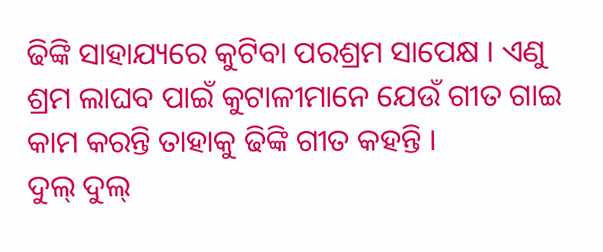ଢିଙ୍କି ସାହାଯ୍ୟରେ କୁଟିବା ପରଶ୍ରମ ସାପେକ୍ଷ । ଏଣୁ ଶ୍ରମ ଲାଘବ ପାଇଁ କୁଟାଳୀମାନେ ଯେଉଁ ଗୀତ ଗାଇ କାମ କରନ୍ତି ତାହାକୁ ଢିଙ୍କି ଗୀତ କହନ୍ତି ।
ଦୁଲ୍ ଦୁଲ୍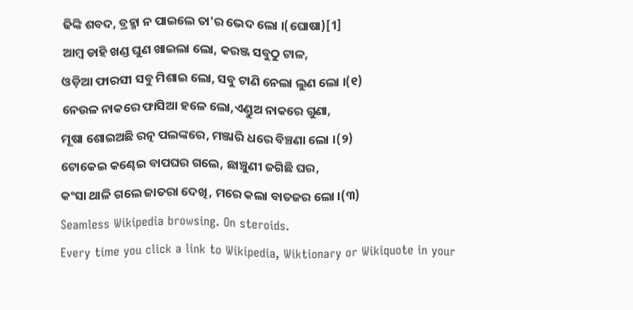ଢିଙ୍କି ଶବଦ, ବ୍ରହ୍ମା ନ ପାଇଲେ ତା'ର ଭେଦ ଲୋ ।(ଘୋଷା)[1]
ଆମ୍ବ ଡାହି ଖଣ୍ଡ ଘୁଣ ଖାଇଲା ଲୋ, କରଞ୍ଜ ସବୁଠୁ ଟାଳ,
ଓଡ଼ିଆ ଫାରସୀ ସବୁ ମିଶାଇ ଲୋ, ସବୁ ଟାଣି ନେଲା ଲୁଣ ଲୋ ।(୧)
ନେଉଳ ନାକରେ ଫାସିଆ ହଳେ ଲୋ,ଏଣ୍ଡୁଅ ନାକରେ ଗୁଣା,
ମୂଷା ଶୋଇଅଛି ରତ୍ନ ପଲଙ୍କରେ, ମଞ୍ଜାରି ଧରେ ବିଞ୍ଚଣା ଲୋ ।(୨)
ଟୋକେଇ କଣ୍ଢେଇ ବାପଘର ଗଲେ, ଛାଞ୍ଚୁଣୀ ଜଗିଛି ଘର,
କଂସା ଥାଳି ଗଲେ ଜାତରା ଦେଖି, ମରେ କଲା ବାତଜର ଲୋ ।(୩)
Seamless Wikipedia browsing. On steroids.
Every time you click a link to Wikipedia, Wiktionary or Wikiquote in your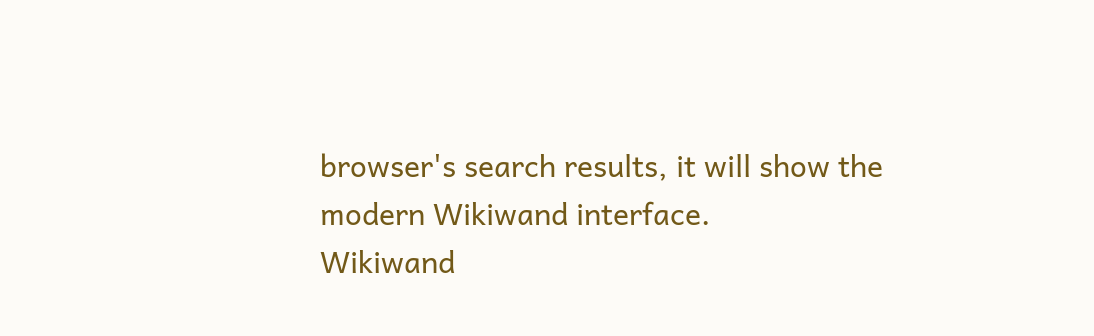browser's search results, it will show the modern Wikiwand interface.
Wikiwand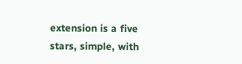extension is a five stars, simple, with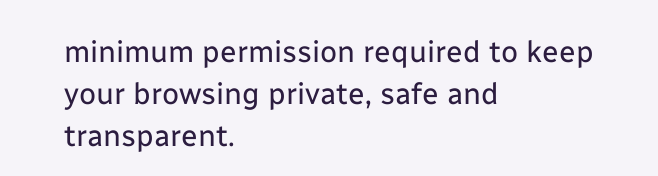minimum permission required to keep your browsing private, safe and transparent.